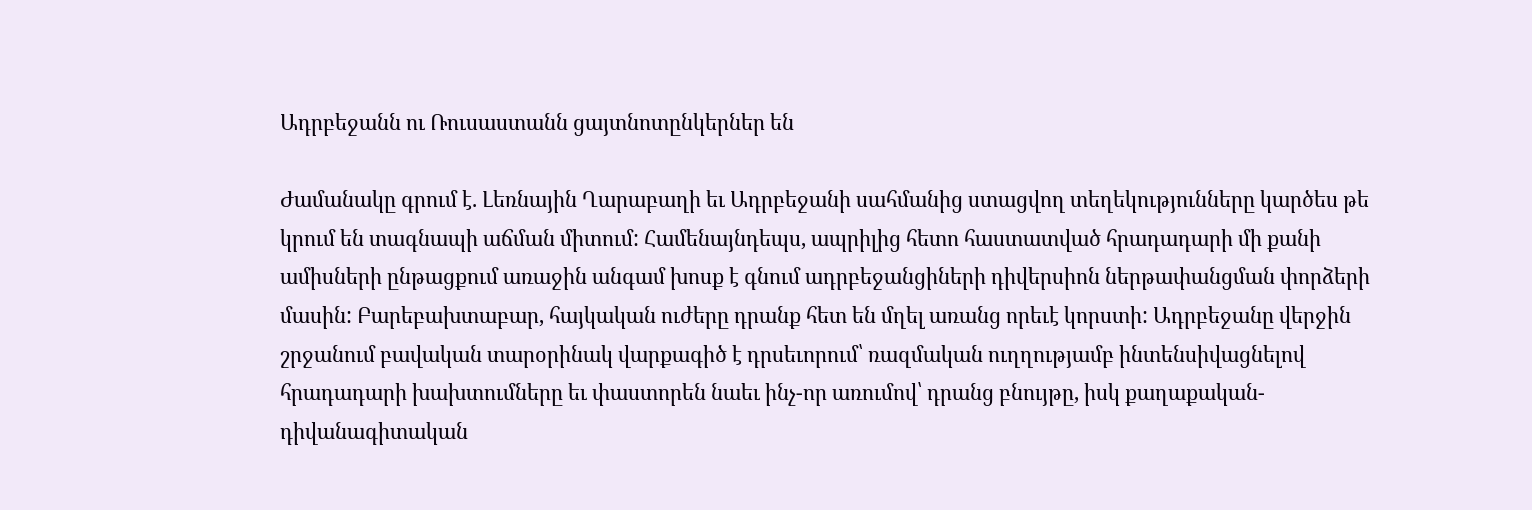Ադրբեջանն ու Ռուսաստանն ցայտնոտընկերներ են

Ժամանակը գրում է. Լեռնային Ղարաբաղի եւ Ադրբեջանի սահմանից ստացվող տեղեկությունները կարծես թե կրում են տագնապի աճման միտում: Համենայնդեպս, ապրիլից հետո հաստատված հրադադարի մի քանի ամիսների ընթացքում առաջին անգամ խոսք է գնում ադրբեջանցիների դիվերսիոն ներթափանցման փորձերի մասին: Բարեբախտաբար, հայկական ուժերը դրանք հետ են մղել առանց որեւէ կորստի: Ադրբեջանը վերջին շրջանում բավական տարօրինակ վարքագիծ է դրսեւորում՝ ռազմական ուղղությամբ ինտենսիվացնելով հրադադարի խախտումները եւ փաստորեն նաեւ ինչ-որ առումով՝ դրանց բնույթը, իսկ քաղաքական-դիվանագիտական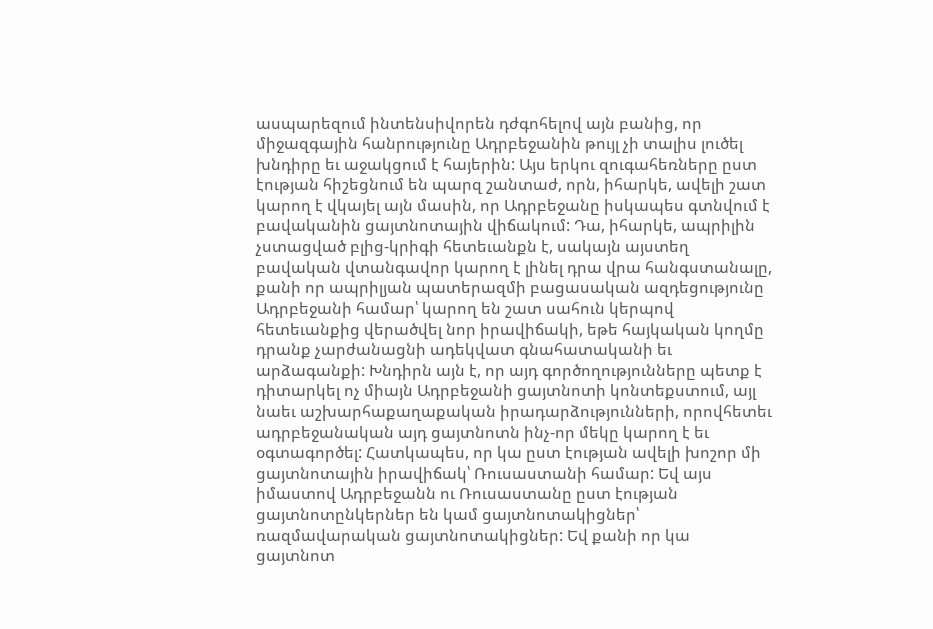ասպարեզում ինտենսիվորեն դժգոհելով այն բանից, որ միջազգային հանրությունը Ադրբեջանին թույլ չի տալիս լուծել խնդիրը եւ աջակցում է հայերին: Այս երկու զուգահեռները ըստ էության հիշեցնում են պարզ շանտաժ, որն, իհարկե, ավելի շատ կարող է վկայել այն մասին, որ Ադրբեջանը իսկապես գտնվում է բավականին ցայտնոտային վիճակում: Դա, իհարկե, ապրիլին չստացված բլից-կրիգի հետեւանքն է, սակայն այստեղ բավական վտանգավոր կարող է լինել դրա վրա հանգստանալը, քանի որ ապրիլյան պատերազմի բացասական ազդեցությունը Ադրբեջանի համար՝ կարող են շատ սահուն կերպով հետեւանքից վերածվել նոր իրավիճակի, եթե հայկական կողմը դրանք չարժանացնի ադեկվատ գնահատականի եւ արձագանքի: Խնդիրն այն է, որ այդ գործողությունները պետք է դիտարկել ոչ միայն Ադրբեջանի ցայտնոտի կոնտեքստում, այլ նաեւ աշխարհաքաղաքական իրադարձությունների, որովհետեւ ադրբեջանական այդ ցայտնոտն ինչ-որ մեկը կարող է եւ օգտագործել: Հատկապես, որ կա ըստ էության ավելի խոշոր մի ցայտնոտային իրավիճակ՝ Ռուսաստանի համար: Եվ այս իմաստով Ադրբեջանն ու Ռուսաստանը ըստ էության ցայտնոտընկերներ են կամ ցայտնոտակիցներ՝ ռազմավարական ցայտնոտակիցներ: Եվ քանի որ կա ցայտնոտ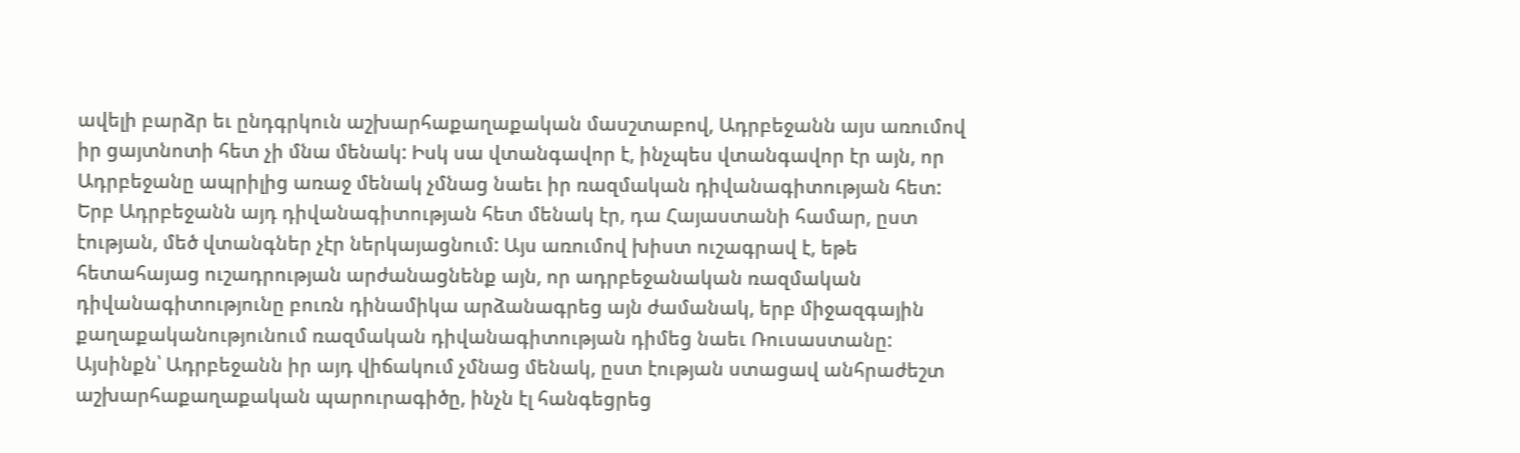ավելի բարձր եւ ընդգրկուն աշխարհաքաղաքական մասշտաբով, Ադրբեջանն այս առումով իր ցայտնոտի հետ չի մնա մենակ: Իսկ սա վտանգավոր է, ինչպես վտանգավոր էր այն, որ Ադրբեջանը ապրիլից առաջ մենակ չմնաց նաեւ իր ռազմական դիվանագիտության հետ: Երբ Ադրբեջանն այդ դիվանագիտության հետ մենակ էր, դա Հայաստանի համար, ըստ էության, մեծ վտանգներ չէր ներկայացնում: Այս առումով խիստ ուշագրավ է, եթե հետահայաց ուշադրության արժանացնենք այն, որ ադրբեջանական ռազմական դիվանագիտությունը բուռն դինամիկա արձանագրեց այն ժամանակ, երբ միջազգային քաղաքականությունում ռազմական դիվանագիտության դիմեց նաեւ Ռուսաստանը: Այսինքն՝ Ադրբեջանն իր այդ վիճակում չմնաց մենակ, ըստ էության ստացավ անհրաժեշտ աշխարհաքաղաքական պարուրագիծը, ինչն էլ հանգեցրեց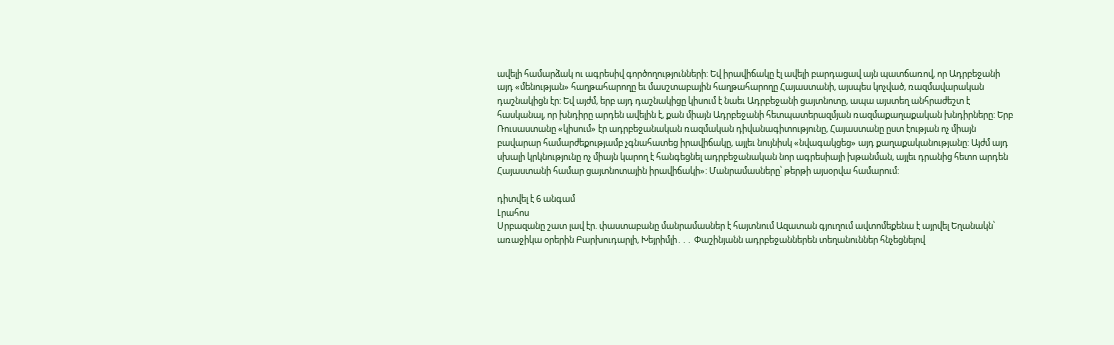ավելի համարձակ ու ագրեսիվ գործողությունների: Եվ իրավիճակը էլ ավելի բարդացավ այն պատճառով, որ Ադրբեջանի այդ «մենության» հաղթահարողը եւ մասշտաբային հաղթահարողը Հայաստանի, այսպես կոչված, ռազմավարական դաշնակիցն էր: Եվ այժմ, երբ այդ դաշնակիցը կիսում է նաեւ Ադրբեջանի ցայտնոտը, ապա այստեղ անհրաժեշտ է հասկանալ, որ խնդիրը արդեն ավելին է, քան միայն Ադրբեջանի հետպատերազմյան ռազմաքաղաքական խնդիրները: Երբ Ռուսաստանը «կիսում» էր ադրբեջանական ռազմական դիվանագիտությունը, Հայաստանը ըստ էության ոչ միայն բավարար համարժեքությամբ չգնահատեց իրավիճակը, այլեւ նույնիսկ «նվագակցեց» այդ քաղաքականությանը: Այժմ այդ սխալի կրկնությունը ոչ միայն կարող է հանգեցնել ադրբեջանական նոր ագրեսիայի խթանման, այլեւ դրանից հետո արդեն Հայաստանի համար ցայտնոտային իրավիճակի»: Մանրամասները՝ թերթի այսօրվա համարում:

դիտվել է 6 անգամ
Լրահոս
Սրբազանը շատ լավ էր. փաստաբանը մանրամասներ է հայտնում Ազատան գյուղում ավտոմեքենա է այրվել Եղանակն՝ առաջիկա օրերին Բարխուդարլի, Խեյրիմլի․․․ Փաշինյանն ադրբեջաններեն տեղանուններ հնչեցնելով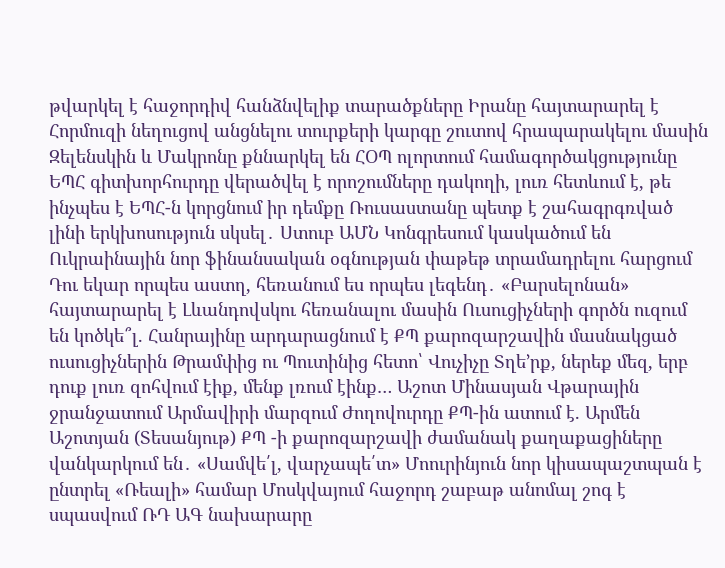թվարկել է հաջորդիվ հանձնվելիք տարածքները Իրանը հայտարարել է Հորմուզի նեղուցով անցնելու տուրքերի կարգը շուտով հրապարակելու մասին Զելենսկին և Մակրոնը քննարկել են ՀՕՊ ոլորտում համագործակցությունը ԵՊՀ գիտխորհուրդը վերածվել է որոշումները դակողի, լուռ հետևում է, թե ինչպես է ԵՊՀ-ն կորցնում իր դեմքը Ռուսաստանը պետք է շահագրգռված լինի երկխոսություն սկսել․ Ստուբ ԱՄՆ Կոնգրեսում կասկածում են Ուկրաինային նոր ֆինանսական օգնության փաթեթ տրամադրելու հարցում Դու եկար որպես աստղ, հեռանում ես որպես լեգենդ․ «Բարսելոնան» հայտարարել է Լևանդովսկու հեռանալու մասին Ուսուցիչների գործն ուզում են կոծկե՞լ. Հանրայինը արդարացնում է ՔՊ քարոզարշավին մասնակցած ուսուցիչներին Թրամփից ու Պուտինից հետո՝ Վուչիչը Տղե’րք, ներեք մեզ, երբ դուք լուռ զոհվում էիք, մենք լռում էինք… Աշոտ Մինասյան Վթարային ջրանջատում Արմավիրի մարզում Ժողովուրդը ՔՊ-ին ատում է. Արմեն Աշոտյան (Տեսանյութ) ՔՊ -ի քարոզարշավի ժամանակ քաղաքացիները վանկարկում են․ «Սամվե՛լ, վարչապե՛տ» Մոուրինյուն նոր կիսապաշտպան է ընտրել «Ռեալի» համար Մոսկվայում հաջորդ շաբաթ անոմալ շոգ է սպասվում ՌԴ ԱԳ նախարարը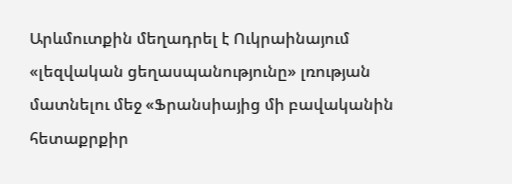Արևմուտքին մեղադրել է Ուկրաինայում «լեզվական ցեղասպանությունը» լռության մատնելու մեջ «Ֆրանսիայից մի բավականին հետաքրքիր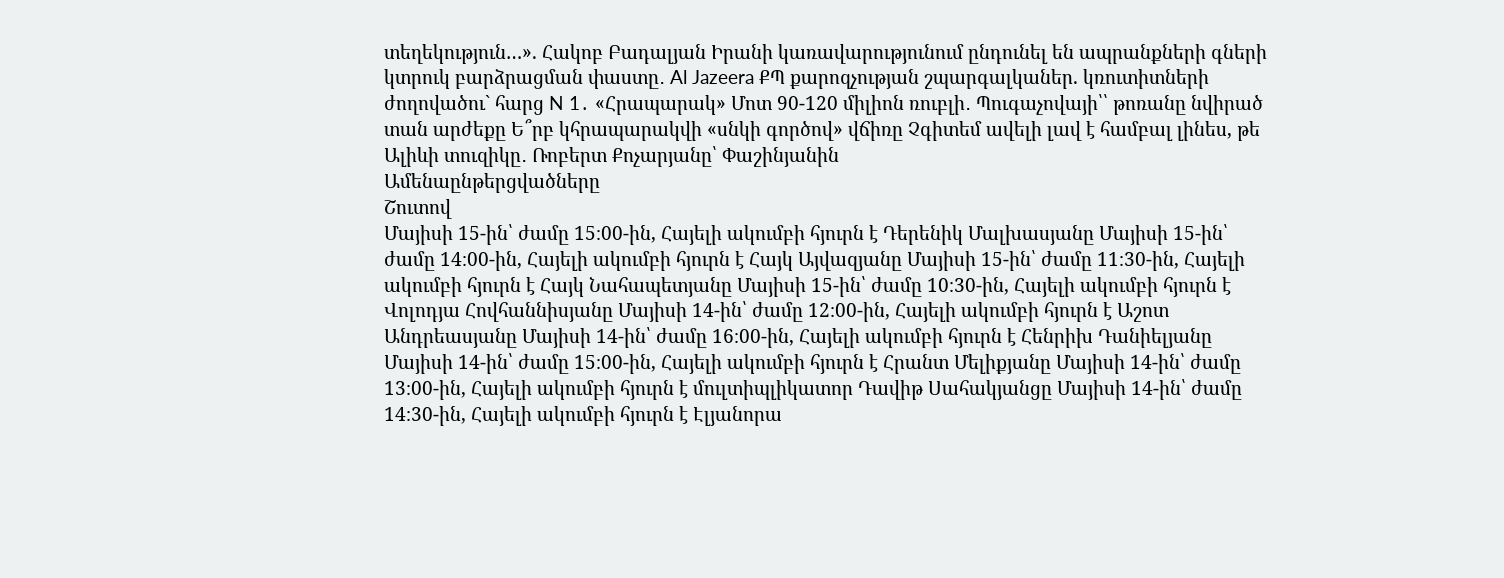տեղեկություն…». Հակոբ Բադալյան Իրանի կառավարությունում ընդունել են ապրանքների գների կտրուկ բարձրացման փաստը․ Al Jazeera ՔՊ քարոզչության շպարգալկաներ. կռուտիտների ժողովածու` հարց N 1․ «Հրապարակ» Մոտ 90-120 միլիոն ռուբլի․ Պուգաչովայի՝՝ թոռանը նվիրած տան արժեքը Ե՞րբ կհրապարակվի «սնկի գործով» վճիռը Չգիտեմ ավելի լավ է համբալ լինես, թե Ալիևի տուզիկը․ Ռոբերտ Քոչարյանը՝ Փաշինյանին
Ամենաընթերցվածները
Շուտով
Մայիսի 15-ին՝ ժամը 15։00-ին, Հայելի ակումբի հյուրն է Դերենիկ Մալխասյանը Մայիսի 15-ին՝ ժամը 14։00-ին, Հայելի ակումբի հյուրն է Հայկ Այվազյանը Մայիսի 15-ին՝ ժամը 11։30-ին, Հայելի ակումբի հյուրն է Հայկ Նահապետյանը Մայիսի 15-ին՝ ժամը 10։30-ին, Հայելի ակումբի հյուրն է Վոլոդյա Հովհաննիսյանը Մայիսի 14-ին՝ ժամը 12։00-ին, Հայելի ակումբի հյուրն է Աշոտ Անդրեասյանը Մայիսի 14-ին՝ ժամը 16։00-ին, Հայելի ակումբի հյուրն է Հենրիխ Դանիելյանը Մայիսի 14-ին՝ ժամը 15։00-ին, Հայելի ակումբի հյուրն է Հրանտ Մելիքյանը Մայիսի 14-ին՝ ժամը 13։00-ին, Հայելի ակումբի հյուրն է մուլտիպլիկատոր Դավիթ Սահակյանցը Մայիսի 14-ին՝ ժամը 14։30-ին, Հայելի ակումբի հյուրն է Էլյանորա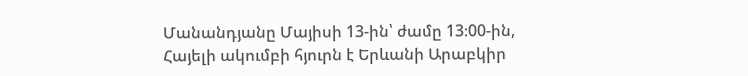Մանանդյանը Մայիսի 13-ին՝ ժամը 13։00-ին, Հայելի ակումբի հյուրն է Երևանի Արաբկիր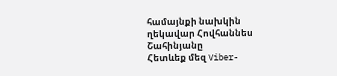համայնքի նախկին ղեկավար Հովհաննես Շահինյանը
Հետևեք մեզ Viber-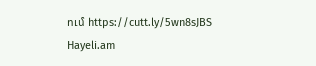ում https://cutt.ly/5wn8sJBS
Hayeli.am